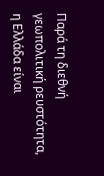Παρά τη διεθνή γεωπολιτική ρευστότητα, η Ελλάδα είναι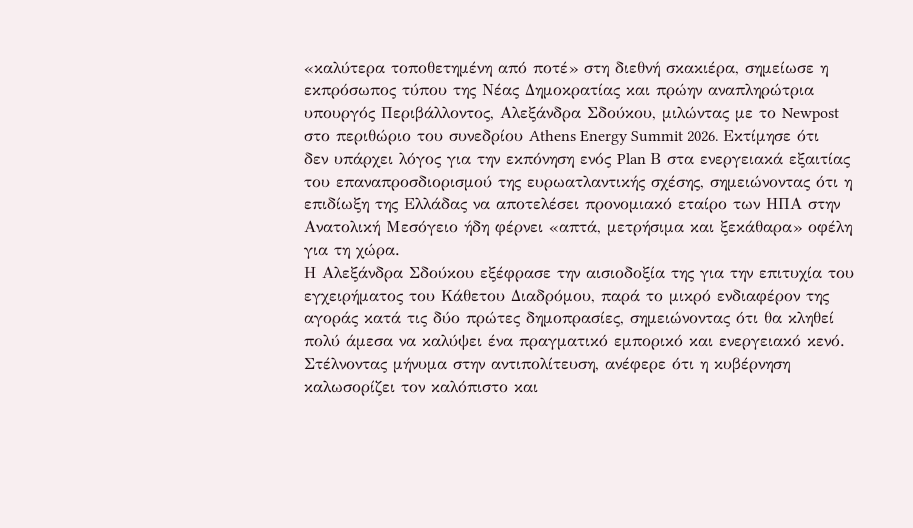«καλύτερα τοποθετημένη από ποτέ» στη διεθνή σκακιέρα, σημείωσε η εκπρόσωπος τύπου της Νέας Δημοκρατίας και πρώην αναπληρώτρια υπουργός Περιβάλλοντος, Αλεξάνδρα Σδούκου, μιλώντας με το Newpost στο περιθώριο του συνεδρίου Athens Energy Summit 2026. Εκτίμησε ότι δεν υπάρχει λόγος για την εκπόνηση ενός Plan Β στα ενεργειακά εξαιτίας του επαναπροσδιορισμού της ευρωατλαντικής σχέσης, σημειώνοντας ότι η επιδίωξη της Ελλάδας να αποτελέσει προνομιακό εταίρο των ΗΠΑ στην Ανατολική Μεσόγειο ήδη φέρνει «απτά, μετρήσιμα και ξεκάθαρα» οφέλη για τη χώρα.
Η Αλεξάνδρα Σδούκου εξέφρασε την αισιοδοξία της για την επιτυχία του εγχειρήματος του Κάθετου Διαδρόμου, παρά το μικρό ενδιαφέρον της αγοράς κατά τις δύο πρώτες δημοπρασίες, σημειώνοντας ότι θα κληθεί πολύ άμεσα να καλύψει ένα πραγματικό εμπορικό και ενεργειακό κενό.
Στέλνοντας μήνυμα στην αντιπολίτευση, ανέφερε ότι η κυβέρνηση καλωσορίζει τον καλόπιστο και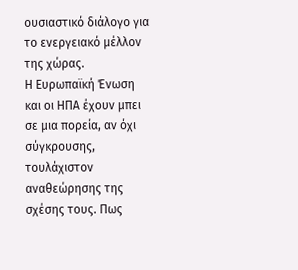ουσιαστικό διάλογο για το ενεργειακό μέλλον της χώρας.
Η Ευρωπαϊκή Ένωση και οι ΗΠΑ έχουν μπει σε μια πορεία, αν όχι σύγκρουσης, τουλάχιστον αναθεώρησης της σχέσης τους. Πως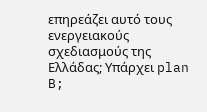επηρεάζει αυτό τους ενεργειακούς σχεδιασμούς της Ελλάδας; Υπάρχει plan B;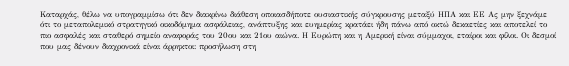Καταρχάς, θέλω να υπογραμμίσω ότι δεν διακρίνω διάθεση οποιασδήποτε ουσιαστικής σύγκρουσης μεταξύ ΗΠΑ και ΕΕ Ας μην ξεχνάμε ότι το μεταπολεμικό στρατηγικό οικοδόμημα ασφάλειας, ανάπτυξης και ευημερίας κρατάει ήδη πάνω από οκτώ δεκαετίες και αποτελεί το πιο ασφαλές και σταθερό σημείο αναφοράς του 20ου και 21ου αιώνα. Η Ευρώπη και η Αμερική είναι σύμμαχοι, εταίροι και φίλοι. Οι δεσμοί που μας δένουν διαχρονικά είναι άρρηκτοι: προσήλωση στη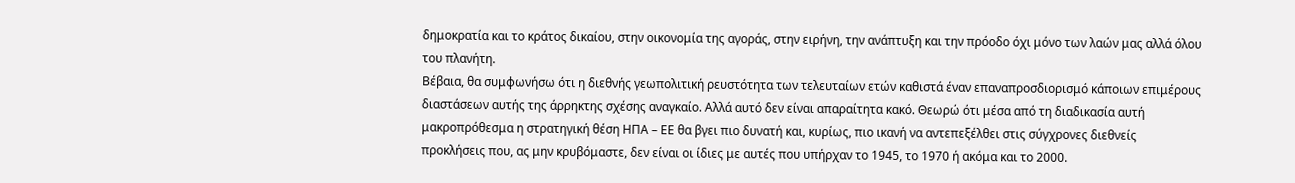δημοκρατία και το κράτος δικαίου, στην οικονομία της αγοράς, στην ειρήνη, την ανάπτυξη και την πρόοδο όχι μόνο των λαών μας αλλά όλου του πλανήτη.
Βέβαια, θα συμφωνήσω ότι η διεθνής γεωπολιτική ρευστότητα των τελευταίων ετών καθιστά έναν επαναπροσδιορισμό κάποιων επιμέρους διαστάσεων αυτής της άρρηκτης σχέσης αναγκαίο. Αλλά αυτό δεν είναι απαραίτητα κακό. Θεωρώ ότι μέσα από τη διαδικασία αυτή μακροπρόθεσμα η στρατηγική θέση ΗΠΑ – ΕΕ θα βγει πιο δυνατή και, κυρίως, πιο ικανή να αντεπεξέλθει στις σύγχρονες διεθνείς προκλήσεις που, ας μην κρυβόμαστε, δεν είναι οι ίδιες με αυτές που υπήρχαν το 1945, το 1970 ή ακόμα και το 2000.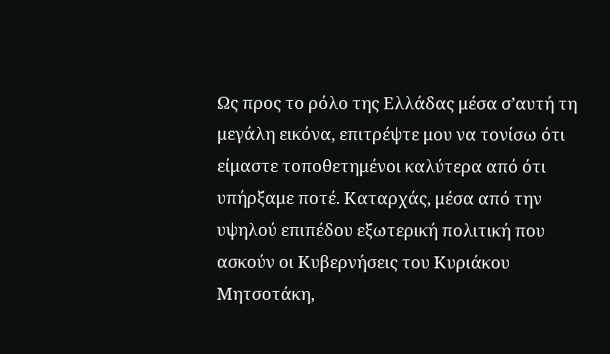Ως προς το ρόλο της Ελλάδας μέσα σ’αυτή τη μεγάλη εικόνα, επιτρέψτε μου να τονίσω ότι είμαστε τοποθετημένοι καλύτερα από ότι υπήρξαμε ποτέ. Καταρχάς, μέσα από την υψηλού επιπέδου εξωτερική πολιτική που ασκούν οι Κυβερνήσεις του Κυριάκου Μητσοτάκη,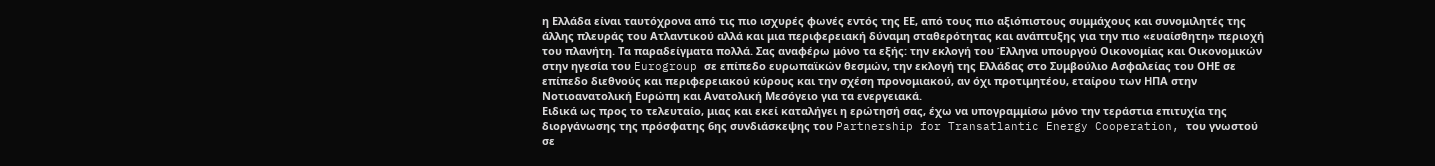η Ελλάδα είναι ταυτόχρονα από τις πιο ισχυρές φωνές εντός της ΕΕ, από τους πιο αξιόπιστους συμμάχους και συνομιλητές της άλλης πλευράς του Ατλαντικού αλλά και μια περιφερειακή δύναμη σταθερότητας και ανάπτυξης για την πιο «ευαίσθητη» περιοχή του πλανήτη. Τα παραδείγματα πολλά. Σας αναφέρω μόνο τα εξής: την εκλογή του Έλληνα υπουργού Οικονομίας και Οικονομικών στην ηγεσία του Eurogroup σε επίπεδο ευρωπαϊκών θεσμών, την εκλογή της Ελλάδας στο Συμβούλιο Ασφαλείας του ΟΗΕ σε επίπεδο διεθνούς και περιφερειακού κύρους και την σχέση προνομιακού, αν όχι προτιμητέου, εταίρου των ΗΠΑ στην Νοτιοανατολική Ευρώπη και Ανατολική Μεσόγειο για τα ενεργειακά.
Ειδικά ως προς το τελευταίο, μιας και εκεί καταλήγει η ερώτησή σας, έχω να υπογραμμίσω μόνο την τεράστια επιτυχία της διοργάνωσης της πρόσφατης 6ης συνδιάσκεψης του Partnership for Transatlantic Energy Cooperation, του γνωστού σε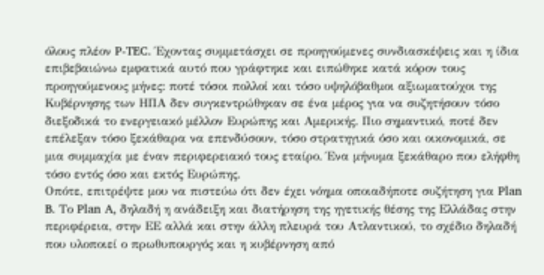όλους πλέον P-TEC. Έχοντας συμμετάσχει σε προηγούμενες συνδιασκέψεις και η ίδια επιβεβαιώνω εμφατικά αυτό που γράφτηκε και ειπώθηκε κατά κόρον τους προηγούμενους μήνες: ποτέ τόσοι πολλοί και τόσο υψηλόβαθμοι αξιωματούχοι της Κυβέρνησης των ΗΠΑ δεν συγκεντρώθηκαν σε ένα μέρος για να συζητήσουν τόσο διεξοδικά το ενεργειακό μέλλον Ευρώπης και Αμερικής. Πιο σημαντικό, ποτέ δεν επέλεξαν τόσο ξεκάθαρα να επενδύσουν, τόσο στρατηγικά όσο και οικονομικά, σε μια συμμαχία με έναν περιφερειακό τους εταίρο. Ένα μήνυμα ξεκάθαρο που ελήφθη τόσο εντός όσο και εκτός Ευρώπης.
Οπότε, επιτρέψτε μου να πιστεύω ότι δεν έχει νόημα οποιαδήποτε συζήτηση για Plan B. Το Plan A, δηλαδή η ανάδειξη και διατήρηση της ηγετικής θέσης της Ελλάδας στην περιφέρεια, στην ΕΕ αλλά και στην άλλη πλευρά του Ατλαντικού, το σχέδιο δηλαδή που υλοποιεί ο πρωθυπουργός και η κυβέρνηση από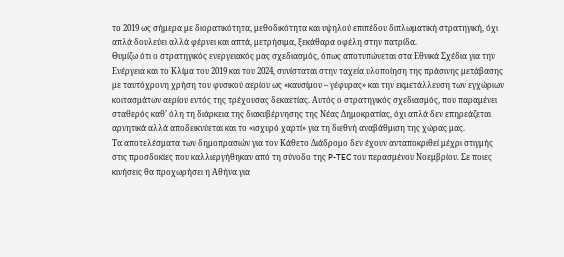το 2019 ως σήμερα με διορατικότητα, μεθοδικότητα και υψηλού επιπέδου διπλωματική στρατηγική, όχι απλά δουλεύει αλλά φέρνει και απτά, μετρήσιμα, ξεκάθαρα οφέλη στην πατρίδα.
Θυμίζω ότι ο στρατηγικός ενεργειακός μας σχεδιασμός, όπως αποτυπώνεται στα Εθνικά Σχέδια για την Ενέργεια και το Κλίμα του 2019 και του 2024, συνίσταται στην ταχεία υλοποίηση της πράσινης μετάβασης με ταυτόχρονη χρήση του φυσικού αερίου ως «καυσίμου – γέφυρας» και την εκμετάλλευση των εγχώριων κοιτασμάτων αερίου εντός της τρέχουσας δεκαετίας. Αυτός ο στρατηγικός σχεδιασμός, που παραμένει σταθερός καθ’ όλη τη διάρκεια της διακυβέρνησης της Νέας Δημοκρατίας, όχι απλά δεν επηρεάζεται αρνητικά αλλά αποδεικνύεται και το «ισχυρό χαρτί» για τη διεθνή αναβάθμιση της χώρας μας.
Τα αποτελέσματα των δημοπρασιών για τον Κάθετο Διάδρομο δεν έχουν ανταποκριθεί μέχρι στιγμής στις προσδοκίες που καλλιεργήθηκαν από τη σύνοδο της P-TEC του περασμένου Νοεμβρίου. Σε ποιες κινήσεις θα προχωρήσει η Αθήνα για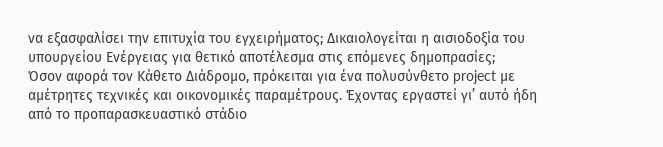να εξασφαλίσει την επιτυχία του εγχειρήματος; Δικαιολογείται η αισιοδοξία του υπουργείου Ενέργειας για θετικό αποτέλεσμα στις επόμενες δημοπρασίες;
Όσον αφορά τον Κάθετο Διάδρομο, πρόκειται για ένα πολυσύνθετο project με αμέτρητες τεχνικές και οικονομικές παραμέτρους. Έχοντας εργαστεί γι’ αυτό ήδη από το προπαρασκευαστικό στάδιο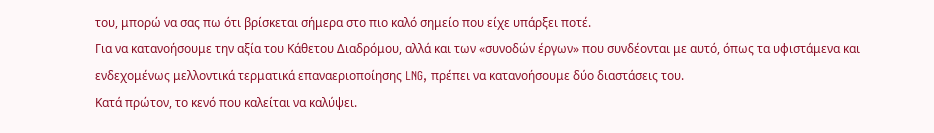του, μπορώ να σας πω ότι βρίσκεται σήμερα στο πιο καλό σημείο που είχε υπάρξει ποτέ.
Για να κατανοήσουμε την αξία του Κάθετου Διαδρόμου, αλλά και των «συνοδών έργων» που συνδέονται με αυτό, όπως τα υφιστάμενα και ενδεχομένως μελλοντικά τερματικά επαναεριοποίησης LNG, πρέπει να κατανοήσουμε δύο διαστάσεις του.
Κατά πρώτον, το κενό που καλείται να καλύψει.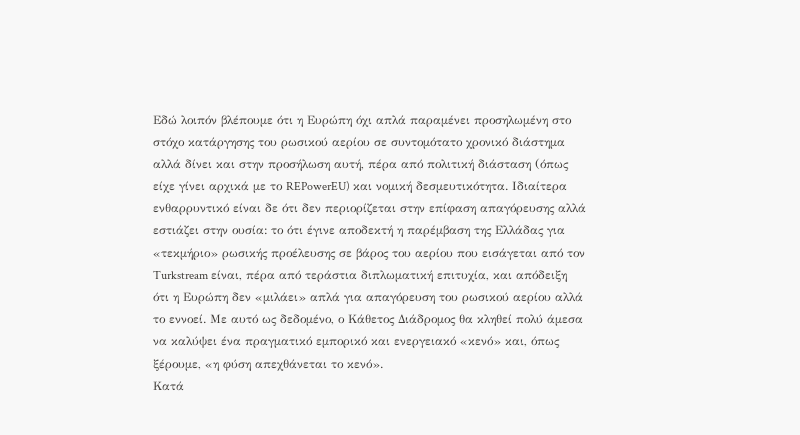Εδώ λοιπόν βλέπουμε ότι η Ευρώπη όχι απλά παραμένει προσηλωμένη στο στόχο κατάργησης του ρωσικού αερίου σε συντομότατο χρονικό διάστημα αλλά δίνει και στην προσήλωση αυτή, πέρα από πολιτική διάσταση (όπως είχε γίνει αρχικά με το REPowerEU) και νομική δεσμευτικότητα. Ιδιαίτερα ενθαρρυντικό είναι δε ότι δεν περιορίζεται στην επίφαση απαγόρευσης αλλά εστιάζει στην ουσία: το ότι έγινε αποδεκτή η παρέμβαση της Ελλάδας για «τεκμήριο» ρωσικής προέλευσης σε βάρος του αερίου που εισάγεται από τον Turkstream είναι, πέρα από τεράστια διπλωματική επιτυχία, και απόδειξη ότι η Ευρώπη δεν «μιλάει» απλά για απαγόρευση του ρωσικού αερίου αλλά το εννοεί. Με αυτό ως δεδομένο, ο Κάθετος Διάδρομος θα κληθεί πολύ άμεσα να καλύψει ένα πραγματικό εμπορικό και ενεργειακό «κενό» και, όπως ξέρουμε, «η φύση απεχθάνεται το κενό».
Κατά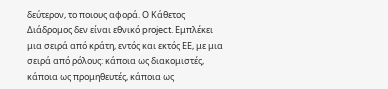δεύτερον, το ποιους αφορά. Ο Κάθετος Διάδρομος δεν είναι εθνικό project. Εμπλέκει μια σειρά από κράτη, εντός και εκτός ΕΕ, με μια σειρά από ρόλους: κάποια ως διακομιστές, κάποια ως προμηθευτές, κάποια ως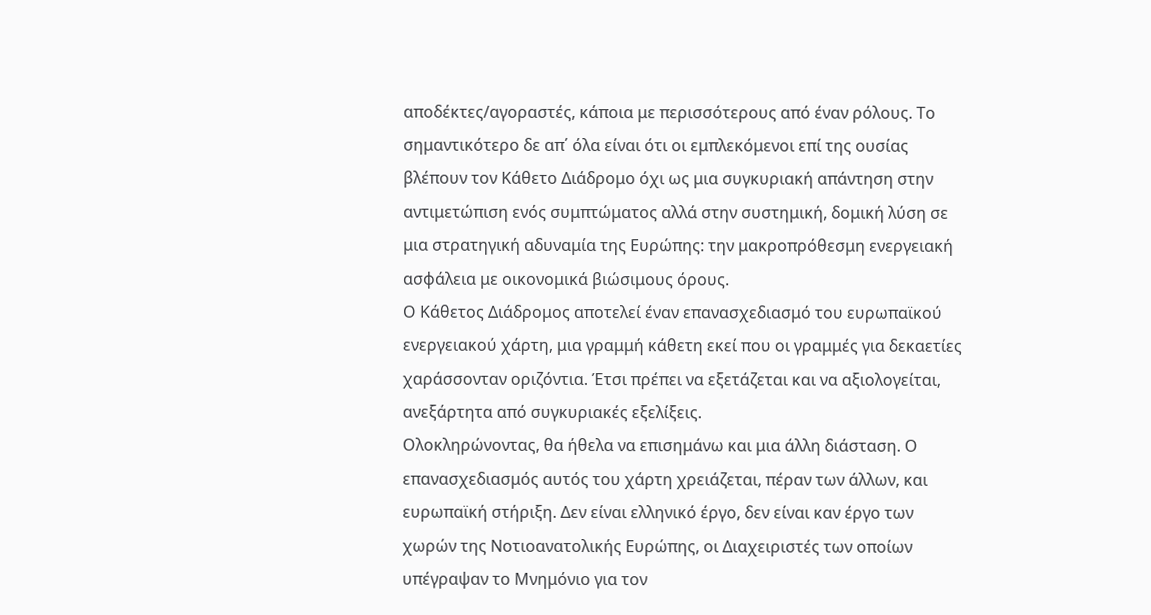αποδέκτες/αγοραστές, κάποια με περισσότερους από έναν ρόλους. Το σημαντικότερο δε απ΄ όλα είναι ότι οι εμπλεκόμενοι επί της ουσίας βλέπουν τον Κάθετο Διάδρομο όχι ως μια συγκυριακή απάντηση στην αντιμετώπιση ενός συμπτώματος αλλά στην συστημική, δομική λύση σε μια στρατηγική αδυναμία της Ευρώπης: την μακροπρόθεσμη ενεργειακή ασφάλεια με οικονομικά βιώσιμους όρους.
Ο Κάθετος Διάδρομος αποτελεί έναν επανασχεδιασμό του ευρωπαϊκού ενεργειακού χάρτη, μια γραμμή κάθετη εκεί που οι γραμμές για δεκαετίες χαράσσονταν οριζόντια. Έτσι πρέπει να εξετάζεται και να αξιολογείται, ανεξάρτητα από συγκυριακές εξελίξεις.
Ολοκληρώνοντας, θα ήθελα να επισημάνω και μια άλλη διάσταση. Ο επανασχεδιασμός αυτός του χάρτη χρειάζεται, πέραν των άλλων, και ευρωπαϊκή στήριξη. Δεν είναι ελληνικό έργο, δεν είναι καν έργο των χωρών της Νοτιοανατολικής Ευρώπης, οι Διαχειριστές των οποίων υπέγραψαν το Μνημόνιο για τον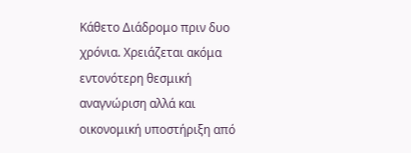Κάθετο Διάδρομο πριν δυο χρόνια. Χρειάζεται ακόμα εντονότερη θεσμική αναγνώριση αλλά και οικονομική υποστήριξη από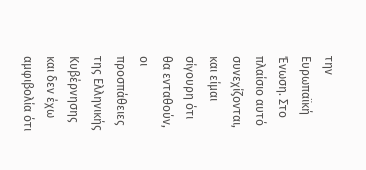την Ευρωπαϊκή Ένωση. Στο πλαίσιο αυτό συνεχίζονται, και είμαι σίγουρη ότι θα ενταθούν, οι προσπάθειες της Ελληνικής Κυβέρνησης και δεν έχω αμφιβολία ότι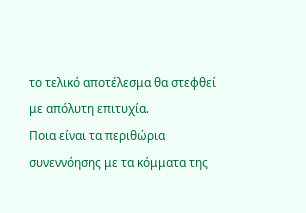το τελικό αποτέλεσμα θα στεφθεί με απόλυτη επιτυχία.
Ποια είναι τα περιθώρια συνεννόησης με τα κόμματα της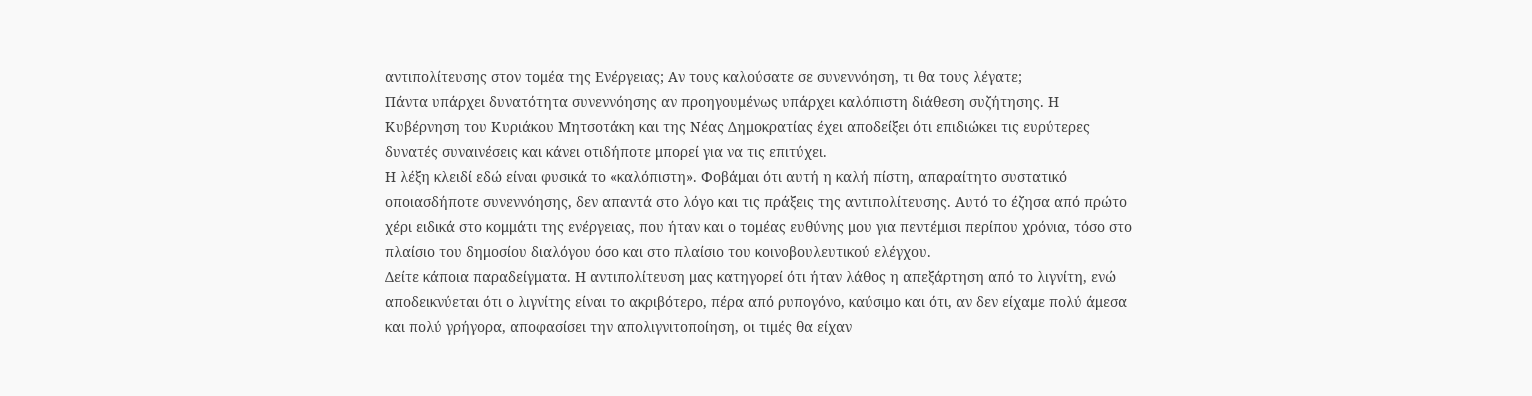αντιπολίτευσης στον τομέα της Ενέργειας; Αν τους καλούσατε σε συνεννόηση, τι θα τους λέγατε;
Πάντα υπάρχει δυνατότητα συνεννόησης αν προηγουμένως υπάρχει καλόπιστη διάθεση συζήτησης. Η Κυβέρνηση του Κυριάκου Μητσοτάκη και της Νέας Δημοκρατίας έχει αποδείξει ότι επιδιώκει τις ευρύτερες δυνατές συναινέσεις και κάνει οτιδήποτε μπορεί για να τις επιτύχει.
Η λέξη κλειδί εδώ είναι φυσικά το «καλόπιστη». Φοβάμαι ότι αυτή η καλή πίστη, απαραίτητο συστατικό οποιασδήποτε συνεννόησης, δεν απαντά στο λόγο και τις πράξεις της αντιπολίτευσης. Αυτό το έζησα από πρώτο χέρι ειδικά στο κομμάτι της ενέργειας, που ήταν και ο τομέας ευθύνης μου για πεντέμισι περίπου χρόνια, τόσο στο πλαίσιο του δημοσίου διαλόγου όσο και στο πλαίσιο του κοινοβουλευτικού ελέγχου.
Δείτε κάποια παραδείγματα. Η αντιπολίτευση μας κατηγορεί ότι ήταν λάθος η απεξάρτηση από το λιγνίτη, ενώ αποδεικνύεται ότι ο λιγνίτης είναι το ακριβότερο, πέρα από ρυπογόνο, καύσιμο και ότι, αν δεν είχαμε πολύ άμεσα και πολύ γρήγορα, αποφασίσει την απολιγνιτοποίηση, οι τιμές θα είχαν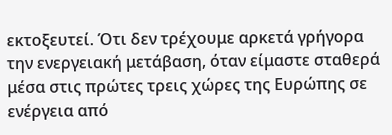εκτοξευτεί. Ότι δεν τρέχουμε αρκετά γρήγορα την ενεργειακή μετάβαση, όταν είμαστε σταθερά μέσα στις πρώτες τρεις χώρες της Ευρώπης σε ενέργεια από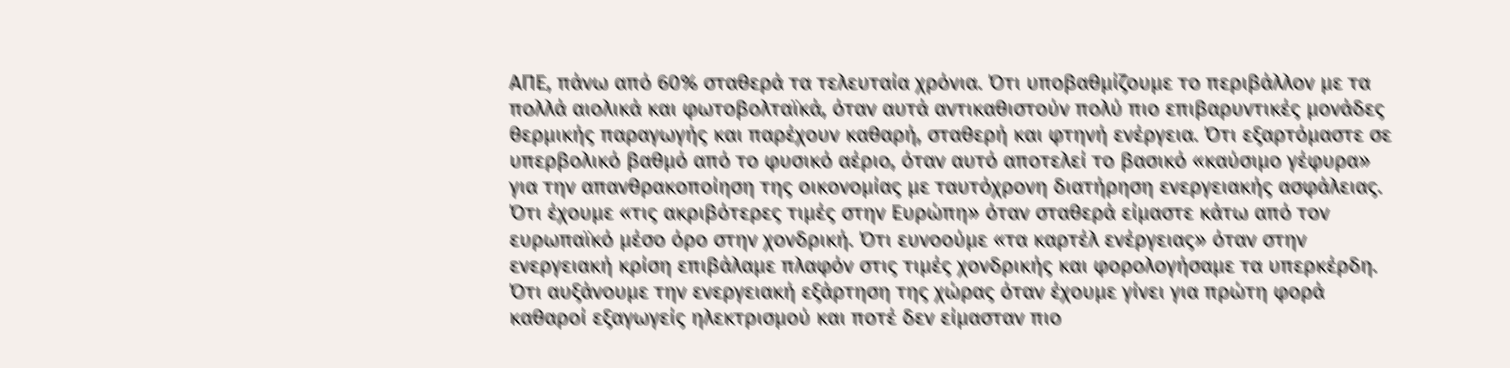ΑΠΕ, πάνω από 60% σταθερά τα τελευταία χρόνια. Ότι υποβαθμίζουμε το περιβάλλον με τα πολλά αιολικά και φωτοβολταϊκά, όταν αυτά αντικαθιστούν πολύ πιο επιβαρυντικές μονάδες θερμικής παραγωγής και παρέχουν καθαρή, σταθερή και φτηνή ενέργεια. Ότι εξαρτόμαστε σε υπερβολικό βαθμό από το φυσικό αέριο, όταν αυτό αποτελεί το βασικό «καύσιμο γέφυρα» για την απανθρακοποίηση της οικονομίας με ταυτόχρονη διατήρηση ενεργειακής ασφάλειας. Ότι έχουμε «τις ακριβότερες τιμές στην Ευρώπη» όταν σταθερά είμαστε κάτω από τον ευρωπαϊκό μέσο όρο στην χονδρική. Ότι ευνοούμε «τα καρτέλ ενέργειας» όταν στην ενεργειακή κρίση επιβάλαμε πλαφόν στις τιμές χονδρικής και φορολογήσαμε τα υπερκέρδη. Ότι αυξάνουμε την ενεργειακή εξάρτηση της χώρας όταν έχουμε γίνει για πρώτη φορά καθαροί εξαγωγείς ηλεκτρισμού και ποτέ δεν είμασταν πιο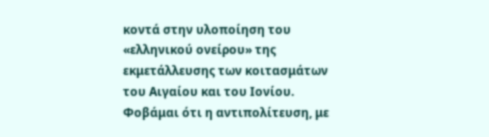κοντά στην υλοποίηση του «ελληνικού ονείρου» της εκμετάλλευσης των κοιτασμάτων του Αιγαίου και του Ιονίου.
Φοβάμαι ότι η αντιπολίτευση, με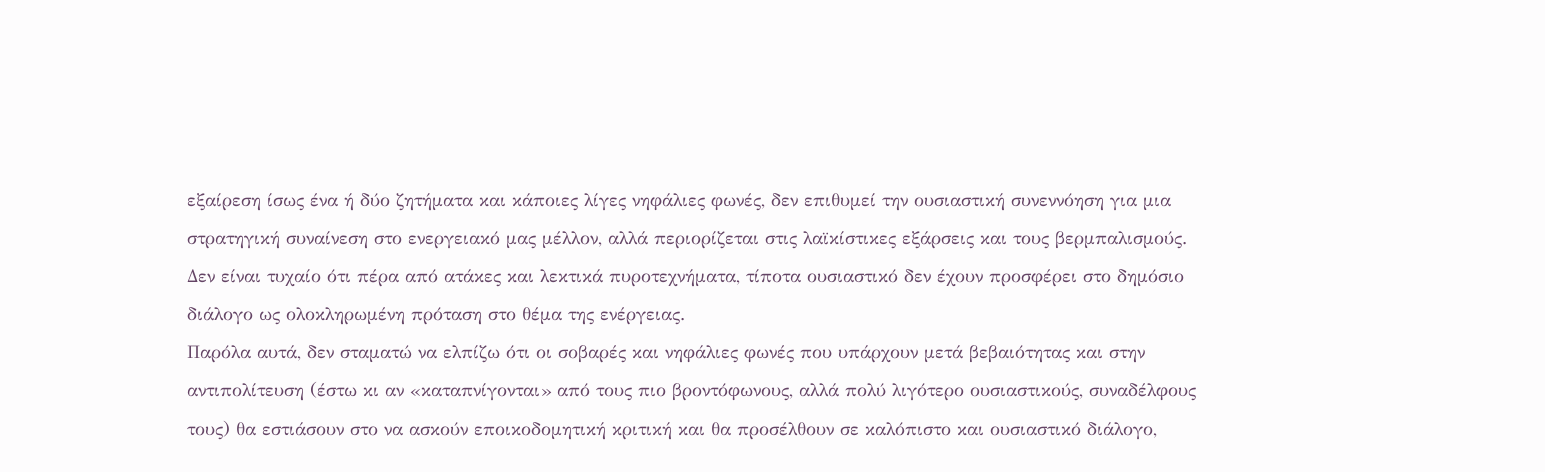εξαίρεση ίσως ένα ή δύο ζητήματα και κάποιες λίγες νηφάλιες φωνές, δεν επιθυμεί την ουσιαστική συνεννόηση για μια στρατηγική συναίνεση στο ενεργειακό μας μέλλον, αλλά περιορίζεται στις λαϊκίστικες εξάρσεις και τους βερμπαλισμούς. Δεν είναι τυχαίο ότι πέρα από ατάκες και λεκτικά πυροτεχνήματα, τίποτα ουσιαστικό δεν έχουν προσφέρει στο δημόσιο διάλογο ως ολοκληρωμένη πρόταση στο θέμα της ενέργειας.
Παρόλα αυτά, δεν σταματώ να ελπίζω ότι οι σοβαρές και νηφάλιες φωνές που υπάρχουν μετά βεβαιότητας και στην αντιπολίτευση (έστω κι αν «καταπνίγονται» από τους πιο βροντόφωνους, αλλά πολύ λιγότερο ουσιαστικούς, συναδέλφους τους) θα εστιάσουν στο να ασκούν εποικοδομητική κριτική και θα προσέλθουν σε καλόπιστο και ουσιαστικό διάλογο,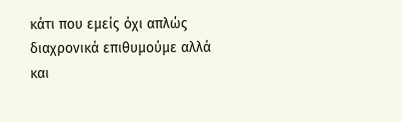κάτι που εμείς όχι απλώς διαχρονικά επιθυμούμε αλλά και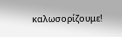καλωσορίζουμε!